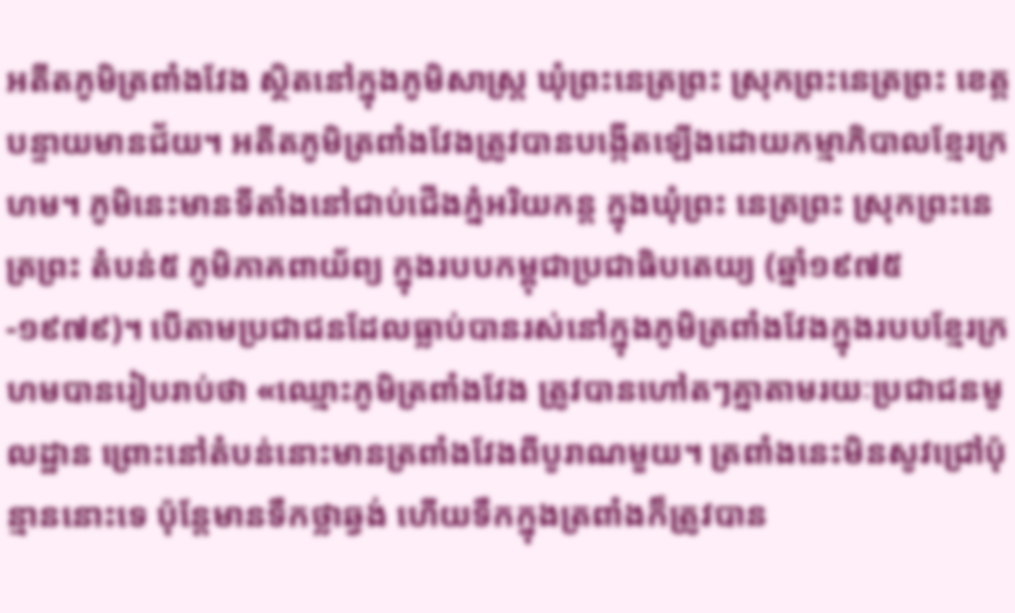អតីតភូមិត្រពាំងវែង ស្ថិតនៅក្នុងភូមិសាស្ត្រ ឃុំព្រះនេត្រព្រះ ស្រុកព្រះនេត្រព្រះ ខេត្តបន្ទាយមានជ័យ។ អតីតភូមិត្រពាំងវែងត្រូវបានបង្កើតឡើងដោយកម្មាភិបាលខ្មែរក្រហម។ ភូមិនេះមានទីតាំងនៅជាប់ជើងភ្នំអរិយកន្ត ក្នុងឃុំព្រះ នេត្រព្រះ ស្រុកព្រះនេត្រព្រះ តំបន់៥ ភូមិភាគពាយ័ព្យ ក្នុងរបបកម្ពុជាប្រជាធិបតេយ្យ (ឆ្នាំ១៩៧៥-១៩៧៩)។ បើតាមប្រជាជនដែលធ្លាប់បានរស់នៅក្នុងភូមិត្រពាំងវែងក្នុងរបបខែ្មរក្រហមបានរៀបរាប់ថា «ឈ្មោះភូមិត្រពាំងវែង ត្រូវបានហៅតៗគ្នាតាមរយៈប្រជាជនមូលដ្ឋាន ព្រោះនៅតំបន់នោះមានត្រពាំងវែងពីបូរាណមួយ។ ត្រពាំងនេះមិនសូវជ្រៅប៉ុន្មាននោះទេ ប៉ុន្តែមានទឹកថ្លាឆ្វង់ ហើយទឹកក្នុងត្រពាំងក៏ត្រូវបាន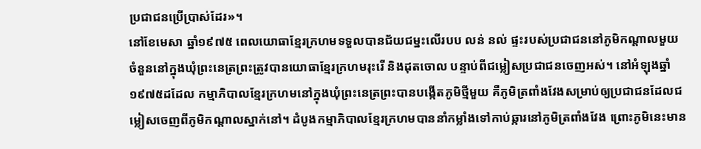ប្រជាជនប្រើប្រាស់ដែរ»។
នៅខែមេសា ឆ្នាំ១៩៧៥ ពេលយោធាខ្មែរក្រហមទទួលបានជ័យជម្នះលើរបប លន់ នល់ ផ្ទះរបស់ប្រជាជននៅភូមិកណ្តាលមួយចំនួននៅក្នុងឃុំព្រះនេត្រព្រះត្រូវបានយោធាខ្មែរក្រហមរុះរើ និងដុតចោល បន្ទាប់ពីជម្លៀសប្រជាជនចេញអស់។ នៅអំឡុងឆ្នាំ១៩៧៥ដដែល កម្មាភិបាលខ្មែរក្រហមនៅក្នុងឃុំព្រះនេត្រព្រះបានបង្កើតភូមិថ្មីមួយ គឺភូមិត្រពាំងវែងសម្រាប់ឲ្យប្រជាជនដែលជម្លៀសចេញពីភូមិកណ្តាលស្នាក់នៅ។ ដំបូងកម្មាភិបាលខ្មែរក្រហមបាននាំកម្លាំងទៅកាប់ឆ្ការនៅភូមិត្រពាំងវែង ព្រោះភូមិនេះមាន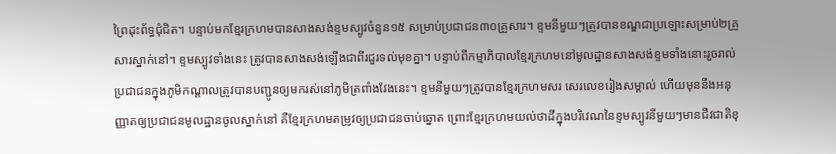ព្រៃដុះព័ទ្ធជុំជិត។ បន្ទាប់មកខ្មែរក្រហមបានសាងសង់ខ្ទមស្បូវចំនួន១៥ សម្រាប់ប្រជាជន៣០គ្រួសារ។ ខ្ទមនីមួយៗត្រូវបានខណ្ឌជាប្រឡោះសម្រាប់២គ្រួសារស្នាក់នៅ។ ខ្ទមស្បូវទាំងនេះ ត្រូវបានសាងសង់ឡើងជាពីរជួរទល់មុខគ្នា។ បន្ទាប់ពីកម្មាភិបាលខ្មែរក្រហមនៅមូលដ្ឋានសាងសង់ខ្ទមទាំងនោះរួចរាល់ ប្រជាជនក្នុងភូមិកណ្តាលត្រូវបានបញ្ជូនឲ្យមករស់នៅភូមិត្រពាំងវែងនេះ។ ខ្ទមនីមួយៗត្រូវបានខ្មែរក្រហមសរ សេរលេខរៀងសម្គាល់ ហើយមុននឹងអនុញ្ញាតឲ្យប្រជាជនមូលដ្ឋានចូលស្នាក់នៅ គឺខ្មែរក្រហមតម្រូវឲ្យប្រជាជនចាប់ឆ្នោត ព្រោះខ្មែរក្រហមយល់ថាដីក្នុងបរិវេណនៃខ្ទមស្បូវនីមួយៗមានជីវជាតិខុ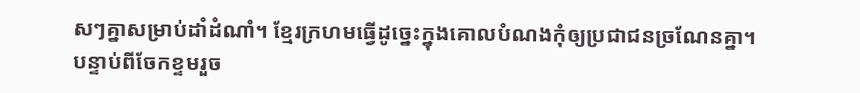សៗគ្នាសម្រាប់ដាំដំណាំ។ ខ្មែរក្រហមធ្វើដូច្នេះក្នុងគោលបំណងកុំឲ្យប្រជាជនច្រណែនគ្នា។ បន្ទាប់ពីចែកខ្ទមរួច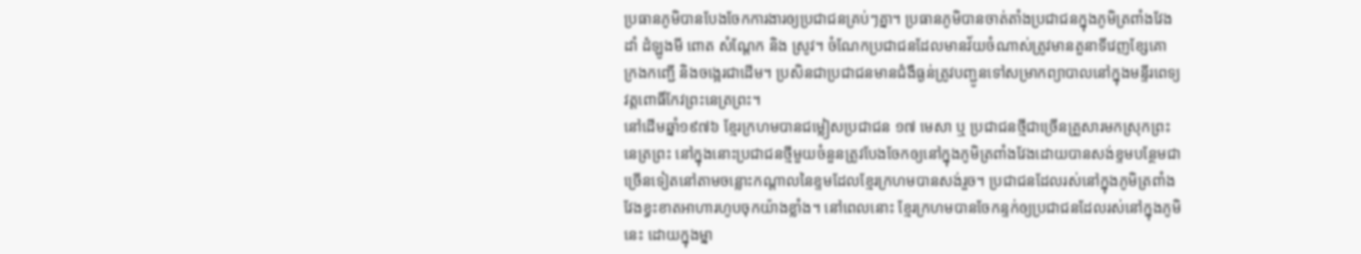ប្រធានភូមិបានបែងចែកការងារឲ្យប្រជាជនគ្រប់ៗគ្នា។ ប្រធានភូមិបានចាត់តាំងប្រជាជនក្នុងភូមិត្រពាំងវែងដាំ ដំឡូងមី ពោត សំណ្តែក និង ស្រូវ។ ចំណែកប្រជាជនដែលមានវ័យចំណាស់ត្រូវមានតួនាទីវេញខ្សែគោ ក្រងកញ្ជើ និងចង្អេរជាដើម។ ប្រសិនជាប្រជាជនមានជំងឺធ្ងន់ត្រូវបញ្ជូនទៅសម្រាកព្យាបាលនៅក្នុងមន្ទីរពេទ្យវត្តពោធិ៍កែវព្រះនេត្រព្រះ។
នៅដើមឆ្នាំ១៩៧៦ ខ្មែរក្រហមបានជម្លៀសប្រជាជន ១៧ មេសា ឬ ប្រជាជនថ្មីជាច្រើនគ្រួសារមកស្រុកព្រះនេត្រព្រះ នៅក្នុងនោះប្រជាជនថ្មីមួយចំនួនត្រូវបែងចែកឲ្យនៅក្នុងភូមិត្រពាំងវែងដោយបានសង់ខ្ទមបន្ថែមជាច្រើនទៀតនៅតាមចន្លោះកណ្តាលនៃខ្ទមដែលខ្មែរក្រហមបានសង់រួច។ ប្រជាជនដែលរស់នៅក្នុងភូមិត្រពាំងវែងខ្វះខាតអាហារហូបចុកយ៉ាងខ្លាំង។ នៅពេលនោះ ខ្មែរក្រហមបានចែកន្ទក់ឲ្យប្រជាជនដែលរស់នៅក្នុងភូមិនេះ ដោយក្នុងម្នា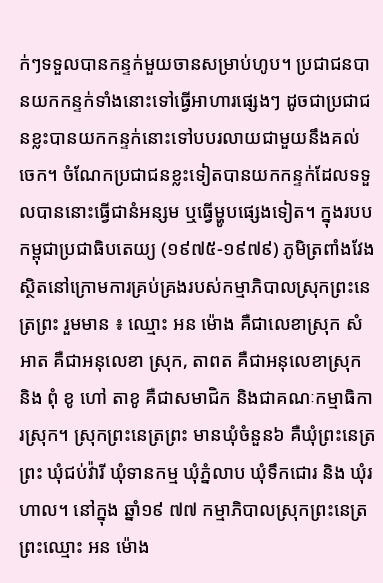ក់ៗទទួលបានកន្ទក់មួយចានសម្រាប់ហូប។ ប្រជាជនបានយកកន្ទក់ទាំងនោះទៅធ្វើអាហារផ្សេងៗ ដូចជាប្រជាជនខ្លះបានយកកន្ទក់នោះទៅបបរលាយជាមួយនឹងគល់ចេក។ ចំណែកប្រជាជនខ្លះទៀតបានយកកន្ទក់ដែលទទួលបាននោះធ្វើជានំអន្សម ឬធ្វើម្ហូបផ្សេងទៀត។ ក្នុងរបបកម្ពុជាប្រជាធិបតេយ្យ (១៩៧៥-១៩៧៩) ភូមិត្រពាំងវែងស្ថិតនៅក្រោមការគ្រប់គ្រងរបស់កម្មាភិបាលស្រុកព្រះនេត្រព្រះ រួមមាន ៖ ឈ្មោះ អន ម៉ោង គឺជាលេខាស្រុក សំអាត គឺជាអនុលេខា ស្រុក, តាពត គឺជាអនុលេខាស្រុក និង ពុំ ខូ ហៅ តាខូ គឺជាសមាជិក និងជាគណៈកម្មាធិការស្រុក។ ស្រុកព្រះនេត្រព្រះ មានឃុំចំនួន៦ គឺឃុំព្រះនេត្រព្រះ ឃុំជប់វ៉ារី ឃុំទានកម្ម ឃុំភ្នំលាប ឃុំទឹកជោរ និង ឃុំរហាល។ នៅក្នុង ឆ្នាំ១៩ ៧៧ កម្មាភិបាលស្រុកព្រះនេត្រព្រះឈ្មោះ អន ម៉ោង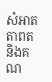សំអាត តាពត និងគណ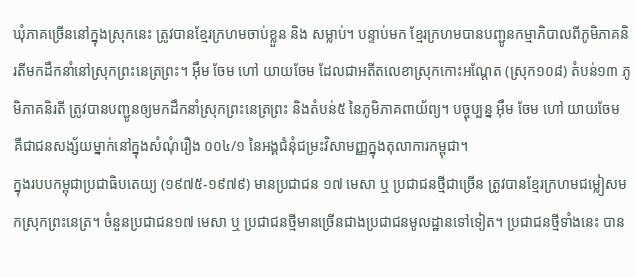ឃុំភាគច្រើននៅក្នុងស្រុកនេះ ត្រូវបានខ្មែរក្រហមចាប់ខ្លួន និង សម្លាប់។ បន្ទាប់មក ខ្មែរក្រហមបានបញ្ជូនកម្មាភិបាលពីភូមិភាគនិរតីមកដឹកនាំនៅស្រុកព្រះនេត្រព្រះ។ អ៊ឹម ចែម ហៅ យាយចែម ដែលជាអតីតលេខាស្រុកកោះអណ្តែត (ស្រុក១០៨) តំបន់១៣ ភូមិភាគនិរតី ត្រូវបានបញ្ជូនឲ្យមកដឹកនាំស្រុកព្រះនេត្រព្រះ និងតំបន់៥ នៃភូមិភាគពាយ័ព្យ។ បច្ចុប្បន្ន អ៊ឹម ចែម ហៅ យាយចែម គឺជាជនសង្ស័យម្នាក់នៅក្នុងសំណុំរឿង ០០៤/១ នៃអង្គជំនុំជម្រះវិសាមញ្ញក្នុងតុលាការកម្ពុជា។
ក្នុងរបបកម្ពុជាប្រជាធិបតេយ្យ (១៩៧៥-១៩៧៩) មានប្រជាជន ១៧ មេសា ឬ ប្រជាជនថ្មីជាច្រើន ត្រូវបានខ្មែរក្រហមជម្លៀសមកស្រុកព្រះនេត្រ។ ចំនួនប្រជាជន១៧ មេសា ឬ ប្រជាជនថ្មីមានច្រើនជាងប្រជាជនមូលដ្ឋានទៅទៀត។ ប្រជាជនថ្មីទាំងនេះ បាន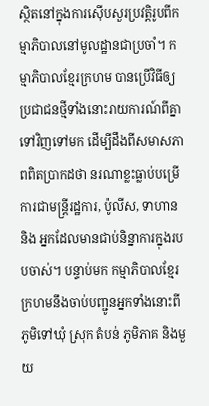ស្ថិតនៅក្នុងការស៊ើបសួរប្រវត្តិរូបពីកម្មាភិបាលនៅមូលដ្ឋានជាប្រចាំ។ កម្មាភិបាលខ្មែរក្រហម បានប្រើវិធីឲ្យប្រជាជនថ្មីទាំងនោះរាយការណ៍ពីគ្នាទៅវិញទៅមក ដើម្បីដឹងពីសមាសភាពពិតប្រាកដថា នរណាខ្លះធ្លាប់បម្រើការជាមន្រ្តីរដ្ឋការ, ប៉ូលីស, ទាហាន និង អ្នកដែលមានជាប់និន្នាការក្នុងរបបចាស់។ បន្ទាប់មក កម្មាភិបាលខ្មែរក្រហមនឹងចាប់បញ្ជូនអ្នកទាំងនោះពីភូមិទៅឃុំ ស្រុក តំបន់ ភូមិភាគ និងមួយ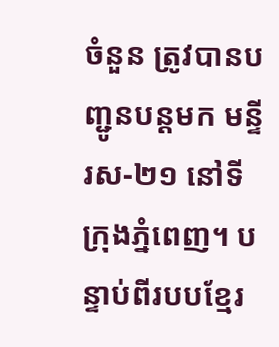ចំនួន ត្រូវបានបញ្ជូនបន្តមក មន្ទីរស-២១ នៅទីក្រុងភ្នំពេញ។ បន្ទាប់ពីរបបខ្មែរ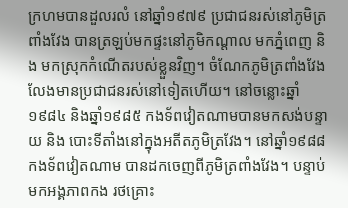ក្រហមបានដួលរលំ នៅឆ្នាំ១៩៧៩ ប្រជាជនរស់នៅភូមិត្រពាំងវែង បានត្រឡប់មកផ្ទះនៅភូមិកណ្តាល មកភ្នំពេញ និង មកស្រុកកំណើតរបស់ខ្លួនវិញ។ ចំណែកភូមិត្រពាំងវែងលែងមានប្រជាជនរស់នៅទៀតហើយ។ នៅចន្លោះឆ្នាំ១៩៨៤ និងឆ្នាំ១៩៨៥ កងទ័ពវៀតណាមបានមកសង់បន្ទាយ និង បោះទីតាំងនៅក្នុងអតីតភូមិត្រវែង។ នៅឆ្នាំ១៩៨៨ កងទ័ពវៀតណាម បានដកចេញពីភូមិត្រពាំងវែង។ បន្ទាប់មកអង្គភាពកង រថគ្រោះ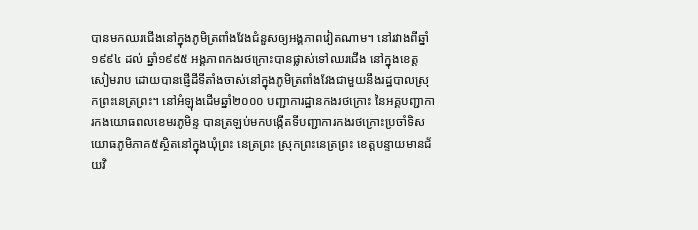បានមកឈរជើងនៅក្នុងភូមិត្រពាំងវែងជំនួសឲ្យអង្គភាពវៀតណាម។ នៅរវាងពីឆ្នាំ១៩៩៤ ដល់ ឆ្នាំ១៩៩៥ អង្គភាពកងរថក្រោះបានផ្លាស់ទៅឈរជើង នៅក្នុងខេត្តសៀមរាប ដោយបានផ្ញើដីទីតាំងចាស់នៅក្នុងភូមិត្រពាំងវែងជាមួយនឹងរដ្ឋបាលស្រុកព្រះនេត្រព្រះ។ នៅអំឡុងដើមឆ្នាំ២០០០ បញ្ជាការដ្ឋានកងរថក្រោះ នៃអគ្គបញ្ជាការកងយោធពលខេមរភូមិន្ទ បានត្រឡប់មកបង្កើតទីបញ្ជាការកងរថក្រោះប្រចាំទិសយោធភូមិភាគ៥ស្ថិតនៅក្នុងឃុំព្រះ នេត្រព្រះ ស្រុកព្រះនេត្រព្រះ ខេត្តបន្ទាយមានជ័យវិ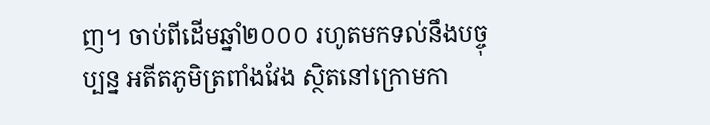ញ។ ចាប់ពីដើមឆ្នាំ២០០០ រហូតមកទល់នឹងបច្ចុប្បន្ន អតីតភូមិត្រពាំងវែង ស្ថិតនៅក្រោមកា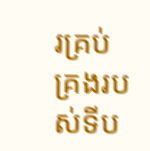រគ្រប់គ្រងរបស់ទីប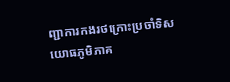ញ្ជាការកងរថក្រោះប្រចាំទិសយោធភូមិភាគ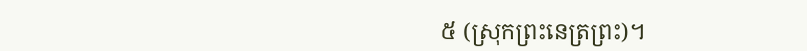៥ (ស្រុកព្រះនេត្រព្រះ)។